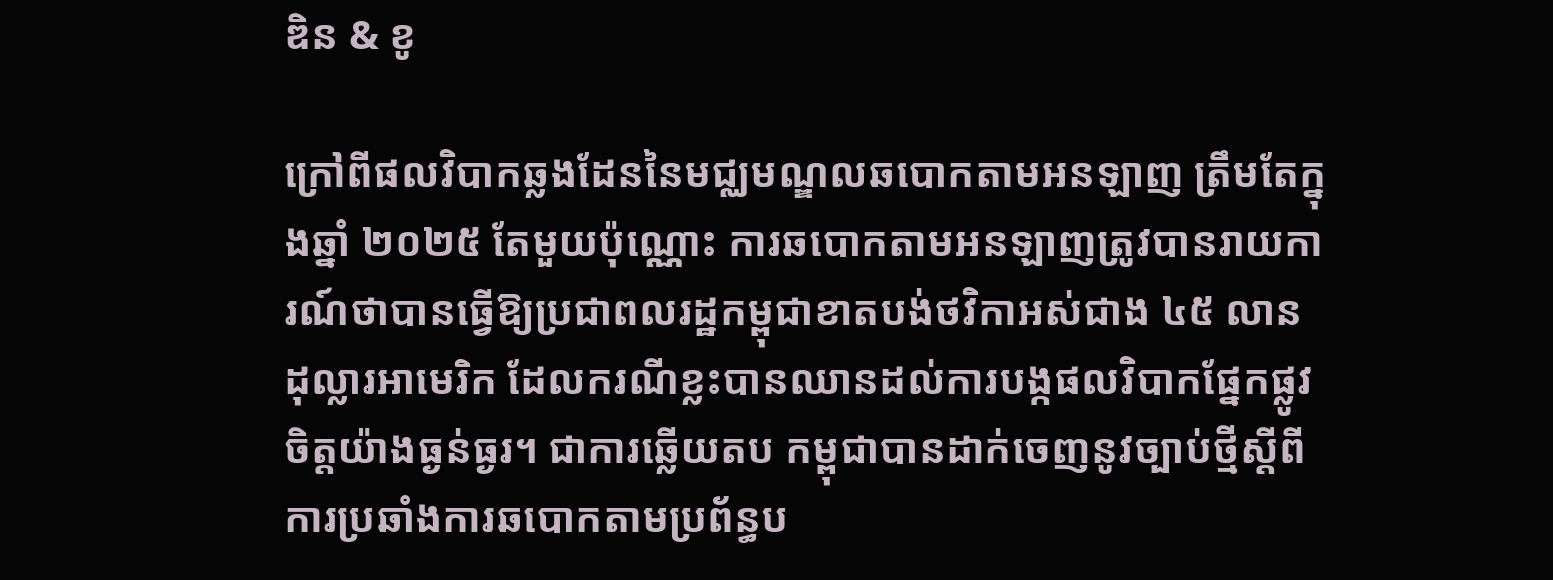ឌិន & ខូ

ក្រៅពីផលវិបាកឆ្លងដែននៃមជ្ឈមណ្ឌលឆបោកតាមអនឡាញ ត្រឹមតែក្នុងឆ្នាំ ២០២៥ តែមួយប៉ុណ្ណោះ ការឆបោកតាមអនឡាញត្រូវបានរាយការណ៍ថាបានធ្វើឱ្យប្រជាពលរដ្ឋកម្ពុជាខាតបង់ថវិកាអស់ជាង ៤៥ លានដុល្លារអាមេរិក ដែលករណីខ្លះបានឈានដល់ការបង្កផលវិបាកផ្នែកផ្លូវចិត្តយ៉ាងធ្ងន់ធ្ងរ។ ជាការឆ្លើយតប កម្ពុជាបានដាក់ចេញនូវច្បាប់ថ្មីស្តីពីការប្រឆាំងការឆបោកតាមប្រព័ន្ធប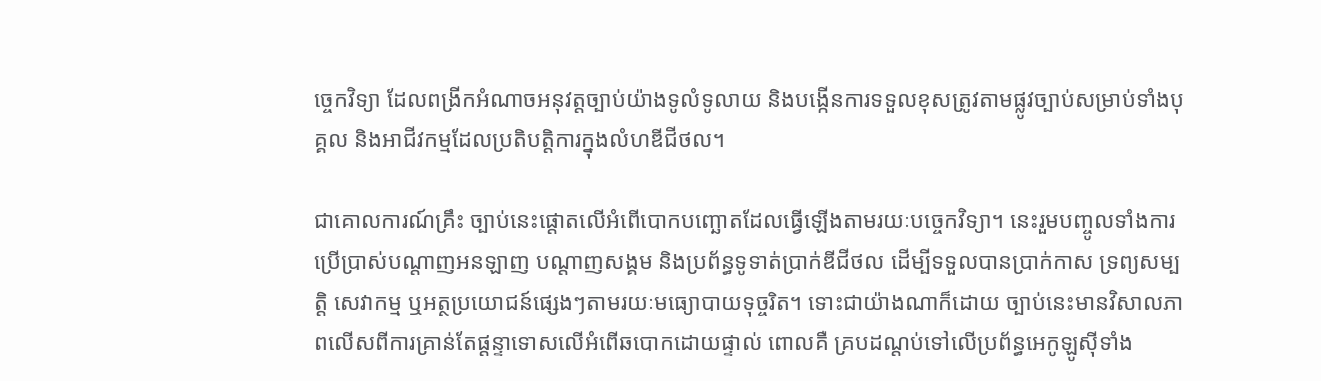ច្ចេកវិទ្យា ដែលពង្រីកអំណាចអនុវត្តច្បាប់យ៉ាងទូលំទូលាយ និងបង្កើនការទទួលខុសត្រូវតាមផ្លូវច្បាប់សម្រាប់ទាំងបុគ្គល និងអាជីវកម្មដែលប្រតិបត្តិការក្នុងលំហឌីជីថល។

ជាគោលការណ៍គ្រឹះ ច្បាប់នេះផ្តោតលើអំពើបោកបញ្ឆោតដែលធ្វើឡើងតាមរយៈបច្ចេកវិទ្យា។ នេះរួមបញ្ចូលទាំងការប្រើប្រាស់បណ្តាញអនឡាញ បណ្តាញសង្គម និងប្រព័ន្ធទូទាត់ប្រាក់ឌីជីថល ដើម្បីទទួលបានប្រាក់កាស ទ្រព្យសម្បត្តិ សេវាកម្ម ឬអត្ថប្រយោជន៍ផ្សេងៗតាមរយៈមធ្យោបាយទុច្ចរិត។ ទោះជាយ៉ាងណាក៏ដោយ ច្បាប់នេះមានវិសាលភាពលើសពីការគ្រាន់តែផ្ដន្ទាទោសលើអំពើឆបោកដោយផ្ទាល់ ពោលគឺ គ្របដណ្តប់ទៅលើប្រព័ន្ធអេកូឡូស៊ីទាំង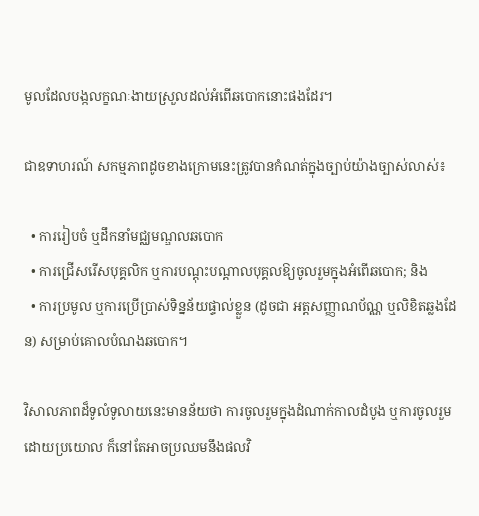មូលដែលបង្កលក្ខណៈងាយស្រួលដល់អំពើឆបោកនោះផងដែរ។

ជាឧទាហរណ៍ សកម្មភាពដូចខាងក្រោមនេះត្រូវបានកំណត់ក្នុងច្បាប់យ៉ាងច្បាស់លាស់៖

  • ការរៀបចំ ឬដឹកនាំមជ្ឈមណ្ឌលឆបោក
  • ការជ្រើសរើសបុគ្គលិក ឬការបណ្តុះបណ្តាលបុគ្គលឱ្យចូលរួមក្នុងអំពើឆបោក; និង
  • ការប្រមូល ឬការប្រើប្រាស់ទិន្នន័យផ្ទាល់ខ្លួន (ដូចជា អត្តសញ្ញាណប័ណ្ណ ឬលិខិតឆ្លងដែន) សម្រាប់គោលបំណងឆបោក។

វិសាលភាពដ៏ទូលំទូលាយនេះមានន័យថា ការចូលរួមក្នុងដំណាក់កាលដំបូង ឬការចូលរួមដោយប្រយោល ក៏នៅតែអាចប្រឈមនឹងផលវិ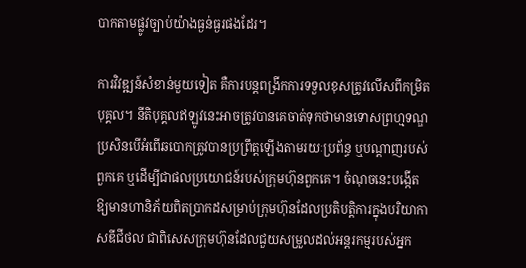បាកតាមផ្លូវច្បាប់យ៉ាងធ្ងន់ធ្ងរផងដែរ។

ការវិវឌ្ឍន៍សំខាន់មួយទៀត គឺការបន្តពង្រីកការទទួលខុសត្រូវលើសពីកម្រិតបុគ្គល។ នីតិបុគ្គលឥឡូវនេះអាចត្រូវបានគេចាត់ទុកថាមានទោសព្រហ្មទណ្ឌ ប្រសិនបើអំពើឆបោកត្រូវបានប្រព្រឹត្តឡើងតាមរយៈប្រព័ន្ធ ឬបណ្តាញរបស់ពួកគេ ឬដើម្បីជាផលប្រយោជន៍របស់ក្រុមហ៊ុនពួកគេ។ ចំណុចនេះបង្កើតឱ្យមានហានិភ័យពិតប្រាកដសម្រាប់ក្រុមហ៊ុនដែលប្រតិបត្តិការក្នុងបរិយាកាសឌីជីថល ជាពិសេសក្រុមហ៊ុនដែលជួយសម្រួលដល់អន្តរកម្មរបស់អ្នក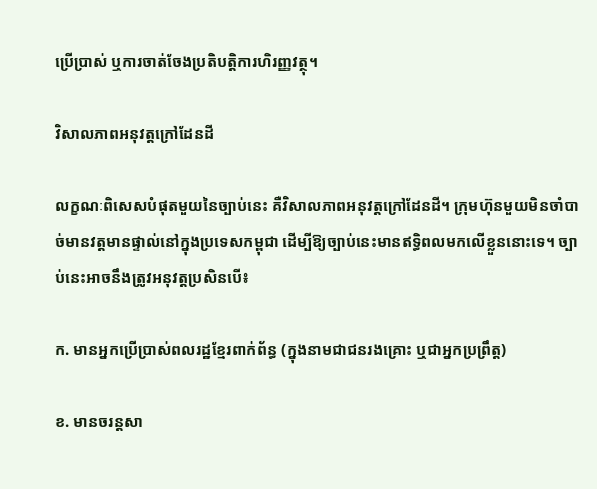ប្រើប្រាស់ ឬការចាត់ចែងប្រតិបត្តិការហិរញ្ញវត្ថុ។

វិសាលភាពអនុវត្តក្រៅដែនដី

លក្ខណៈពិសេសបំផុតមួយនៃច្បាប់នេះ គឺវិសាលភាពអនុវត្តក្រៅដែនដី។ ក្រុមហ៊ុនមួយមិនចាំបាច់មានវត្តមានផ្ទាល់នៅក្នុងប្រទេសកម្ពុជា ដើម្បីឱ្យច្បាប់នេះមានឥទ្ធិពលមកលើខ្លួននោះទេ។ ច្បាប់នេះអាចនឹងត្រូវអនុវត្តប្រសិនបើ៖

ក. មានអ្នកប្រើប្រាស់ពលរដ្ឋខ្មែរពាក់ព័ន្ធ (ក្នុងនាមជាជនរងគ្រោះ ឬជាអ្នកប្រព្រឹត្ត)

ខ. មានចរន្តសា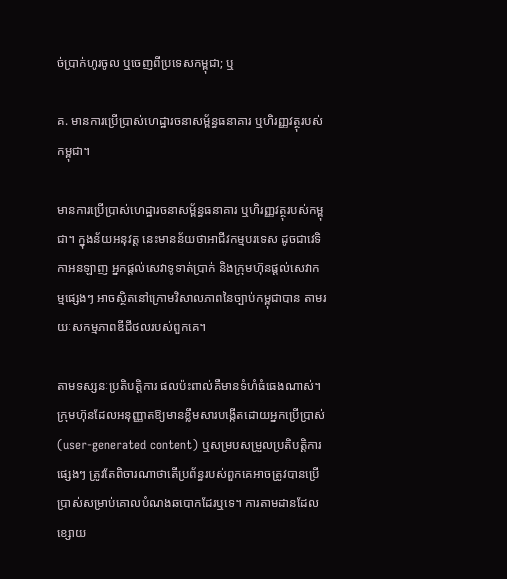ច់ប្រាក់ហូរចូល ឬចេញពីប្រទេសកម្ពុជា; ឬ

គ. មានការប្រើប្រាស់ហេដ្ឋារចនាសម្ព័ន្ធធនាគារ ឬហិរញ្ញវត្ថុរបស់កម្ពុជា។

មានការប្រើប្រាស់ហេដ្ឋារចនាសម្ព័ន្ធធនាគារ ឬហិរញ្ញវត្ថុរបស់កម្ពុជា។ ក្នុងន័យអនុវត្ត នេះមានន័យថាអាជីវកម្មបរទេស ដូចជាវេទិកាអនឡាញ អ្នកផ្តល់សេវាទូទាត់ប្រាក់ និងក្រុមហ៊ុនផ្ដល់សេវាកម្មផ្សេងៗ អាចស្ថិតនៅក្រោមវិសាលភាពនៃច្បាប់កម្ពុជាបាន តាមរយៈសកម្មភាពឌីជីថលរបស់ពួកគេ។

តាមទស្សនៈប្រតិបត្តិការ ផលប៉ះពាល់គឺមានទំហំធំធេងណាស់។ ក្រុមហ៊ុនដែលអនុញ្ញាតឱ្យមានខ្លឹមសារបង្កើតដោយអ្នកប្រើប្រាស់ (user-generated content) ឬសម្របសម្រួលប្រតិបត្តិការផ្សេងៗ ត្រូវតែពិចារណាថាតើប្រព័ន្ធរបស់ពួកគេអាចត្រូវបានប្រើប្រាស់សម្រាប់គោលបំណងឆបោកដែរឬទេ។ ការតាមដានដែលខ្សោយ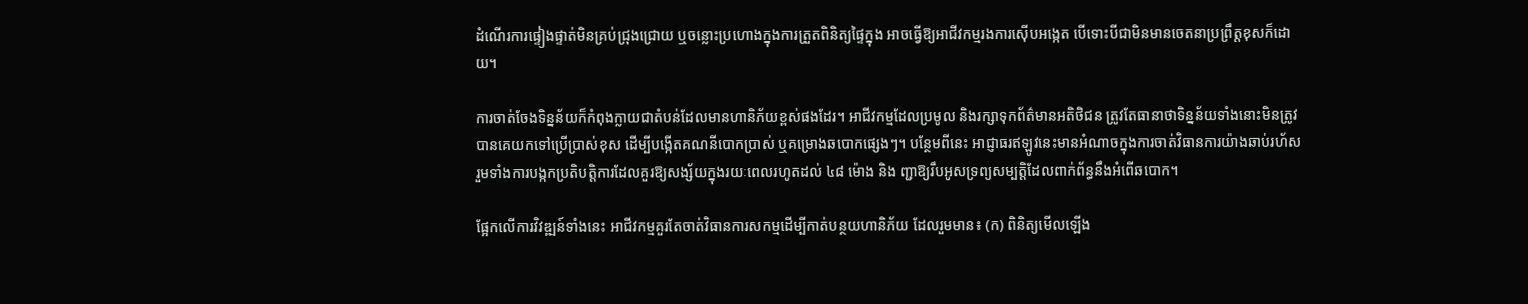ដំណើរការផ្ទៀងផ្ទាត់មិនគ្រប់ជ្រុងជ្រោយ ឬចន្លោះប្រហោងក្នុងការត្រួតពិនិត្យផ្ទៃក្នុង អាចធ្វើឱ្យអាជីវកម្មរងការស៊ើបអង្កេត បើទោះបីជាមិនមានចេតនាប្រព្រឹត្តខុសក៏ដោយ។

ការចាត់ចែងទិន្នន័យក៏កំពុងក្លាយជាតំបន់ដែលមានហានិភ័យខ្ពស់ផងដែរ។ អាជីវកម្មដែលប្រមូល និងរក្សាទុកព័ត៌មានអតិថិជន ត្រូវតែធានាថាទិន្នន័យទាំងនោះមិនត្រូវបានគេយកទៅប្រើប្រាស់ខុស ដើម្បីបង្កើតគណនីបោកប្រាស់ ឬគម្រោងឆបោកផ្សេងៗ។ បន្ថែមពីនេះ អាជ្ញាធរឥឡូវនេះមានអំណាចក្នុងការចាត់វិធានការយ៉ាងឆាប់រហ័ស រួមទាំងការបង្កកប្រតិបត្តិការដែលគួរឱ្យសង្ស័យក្នុងរយៈពេលរហូតដល់ ៤៨ ម៉ោង និង ញ្ជាឱ្យរឹបអូសទ្រព្យសម្បត្តិដែលពាក់ព័ន្ធនឹងអំពើឆបោក។

ផ្អែកលើការវិវឌ្ឍន៍ទាំងនេះ អាជីវកម្មគួរតែចាត់វិធានការសកម្មដើម្បីកាត់បន្ថយហានិភ័យ ដែលរួមមាន៖ (ក) ពិនិត្យមើលឡើង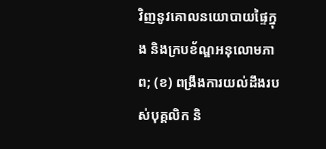វិញនូវគោលនយោបាយផ្ទៃក្នុង និងក្របខ័ណ្ឌអនុលោមភាព; (ខ) ពង្រឹងការយល់ដឹងរបស់បុគ្គលិក និ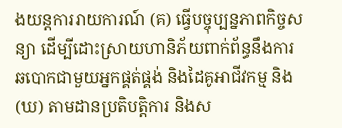ងយន្តការរាយការណ៍ (គ) ធ្វើបច្ចុប្បន្នភាពកិច្ចសន្យា ដើម្បីដោះស្រាយហានិភ័យពាក់ព័ន្ធនឹងការឆបោកជាមួយអ្នកផ្គត់ផ្គង់ និងដៃគូអាជីវកម្ម និង (ឃ) តាមដានប្រតិបត្តិការ និងស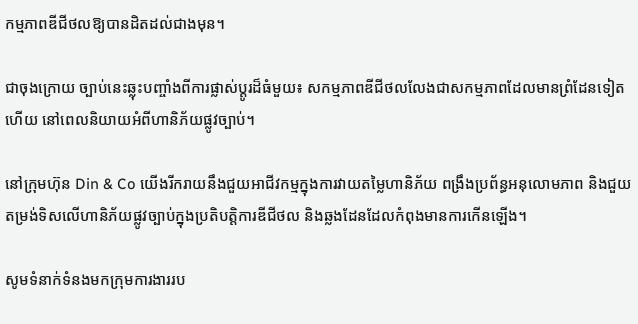កម្មភាពឌីជីថលឱ្យបានដិតដល់ជាងមុន។

ជាចុងក្រោយ ច្បាប់នេះឆ្លុះបញ្ចាំងពីការផ្លាស់ប្តូរដ៏ធំមួយ៖ សកម្មភាពឌីជីថលលែងជាសកម្មភាពដែលមានព្រំដែនទៀតហើយ នៅពេលនិយាយអំពីហានិភ័យផ្លូវច្បាប់។

នៅក្រុមហ៊ុន Din & Co យើងរីករាយនឹងជួយអាជីវកម្មក្នុងការវាយតម្លៃហានិភ័យ ពង្រឹងប្រព័ន្ធអនុលោមភាព និងជួយតម្រង់ទិសលើហានិភ័យផ្លូវច្បាប់ក្នុងប្រតិបត្តិការឌីជីថល និងឆ្លងដែនដែលកំពុងមានការកើនឡើង។

សូមទំនាក់ទំនងមកក្រុមការងាររប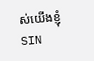ស់យើងខ្ញុំ
SIN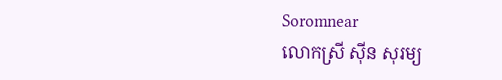Soromnear
លោកស្រី ស៊ីន សុរម្យ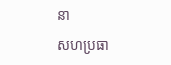នា

សហប្រធា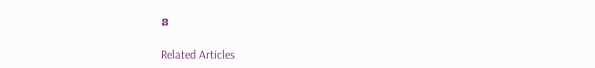ន

Related Articles